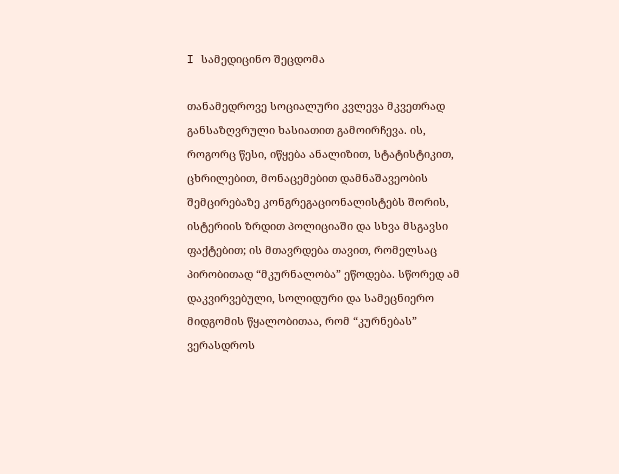I სამედიცინო შეცდომა

თანამედროვე სოციალური კვლევა მკვეთრად განსაზღვრული ხასიათით გამოირჩევა. ის, როგორც წესი, იწყება ანალიზით, სტატისტიკით, ცხრილებით, მონაცემებით დამნაშავეობის შემცირებაზე კონგრეგაციონალისტებს შორის, ისტერიის ზრდით პოლიციაში და სხვა მსგავსი ფაქტებით; ის მთავრდება თავით, რომელსაც პირობითად “მკურნალობა” ეწოდება. სწორედ ამ დაკვირვებული, სოლიდური და სამეცნიერო მიდგომის წყალობითაა, რომ “კურნებას” ვერასდროს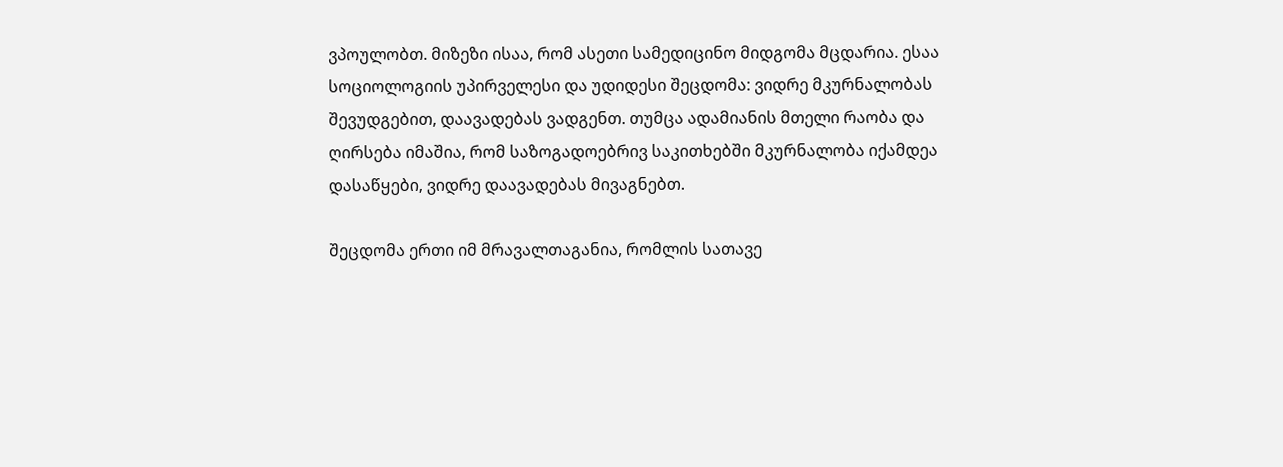ვპოულობთ. მიზეზი ისაა, რომ ასეთი სამედიცინო მიდგომა მცდარია. ესაა სოციოლოგიის უპირველესი და უდიდესი შეცდომა: ვიდრე მკურნალობას შევუდგებით, დაავადებას ვადგენთ. თუმცა ადამიანის მთელი რაობა და ღირსება იმაშია, რომ საზოგადოებრივ საკითხებში მკურნალობა იქამდეა დასაწყები, ვიდრე დაავადებას მივაგნებთ.

შეცდომა ერთი იმ მრავალთაგანია, რომლის სათავე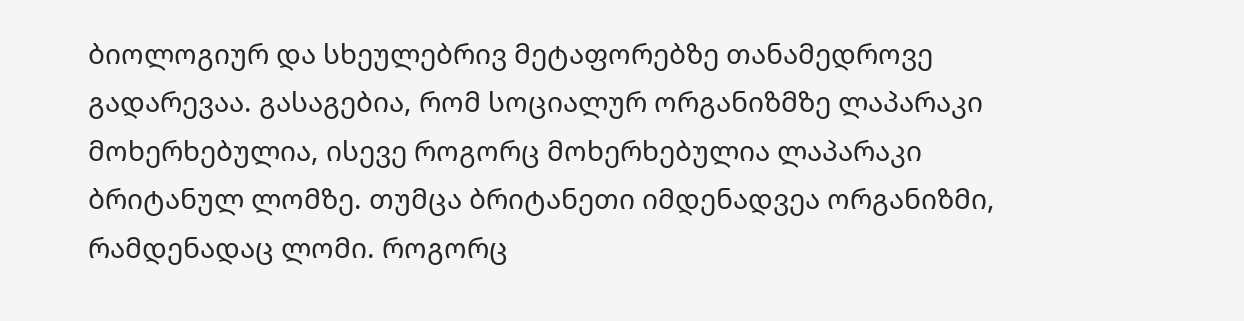ბიოლოგიურ და სხეულებრივ მეტაფორებზე თანამედროვე გადარევაა. გასაგებია, რომ სოციალურ ორგანიზმზე ლაპარაკი მოხერხებულია, ისევე როგორც მოხერხებულია ლაპარაკი ბრიტანულ ლომზე. თუმცა ბრიტანეთი იმდენადვეა ორგანიზმი, რამდენადაც ლომი. როგორც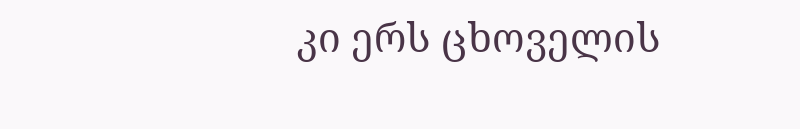კი ერს ცხოველის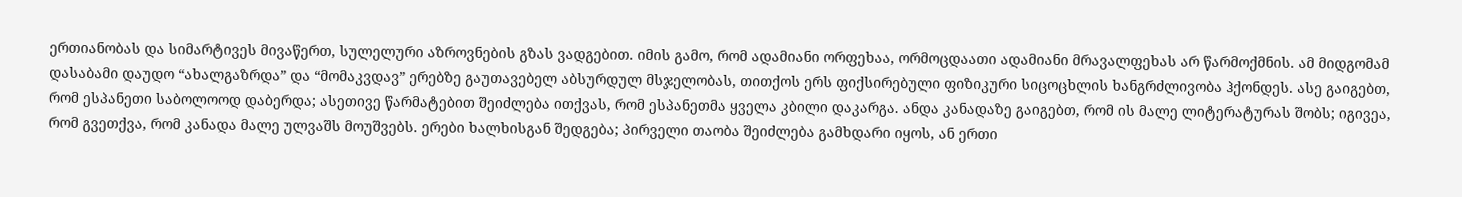ერთიანობას და სიმარტივეს მივაწერთ, სულელური აზროვნების გზას ვადგებით. იმის გამო, რომ ადამიანი ორფეხაა, ორმოცდაათი ადამიანი მრავალფეხას არ წარმოქმნის. ამ მიდგომამ დასაბამი დაუდო “ახალგაზრდა” და “მომაკვდავ” ერებზე გაუთავებელ აბსურდულ მსჯელობას, თითქოს ერს ფიქსირებული ფიზიკური სიცოცხლის ხანგრძლივობა ჰქონდეს. ასე გაიგებთ, რომ ესპანეთი საბოლოოდ დაბერდა; ასეთივე წარმატებით შეიძლება ითქვას, რომ ესპანეთმა ყველა კბილი დაკარგა. ანდა კანადაზე გაიგებთ, რომ ის მალე ლიტერატურას შობს; იგივეა, რომ გვეთქვა, რომ კანადა მალე ულვაშს მოუშვებს. ერები ხალხისგან შედგება; პირველი თაობა შეიძლება გამხდარი იყოს, ან ერთი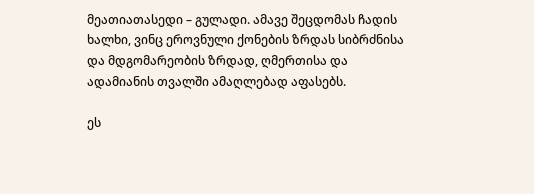მეათიათასედი – გულადი. ამავე შეცდომას ჩადის ხალხი, ვინც ეროვნული ქონების ზრდას სიბრძნისა და მდგომარეობის ზრდად, ღმერთისა და ადამიანის თვალში ამაღლებად აფასებს.

ეს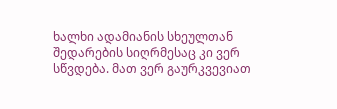ხალხი ადამიანის სხეულთან შედარების სიღრმესაც კი ვერ სწვდება. მათ ვერ გაურკვევიათ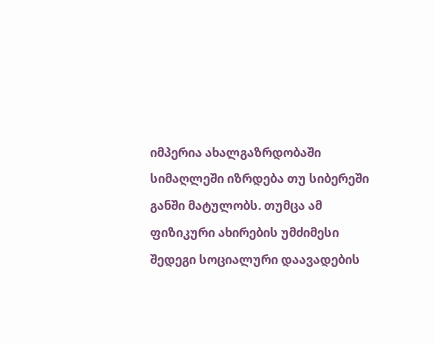იმპერია ახალგაზრდობაში სიმაღლეში იზრდება თუ სიბერეში განში მატულობს. თუმცა ამ ფიზიკური ახირების უმძიმესი შედეგი სოციალური დაავადების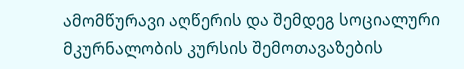ამომწურავი აღწერის და შემდეგ სოციალური მკურნალობის კურსის შემოთავაზების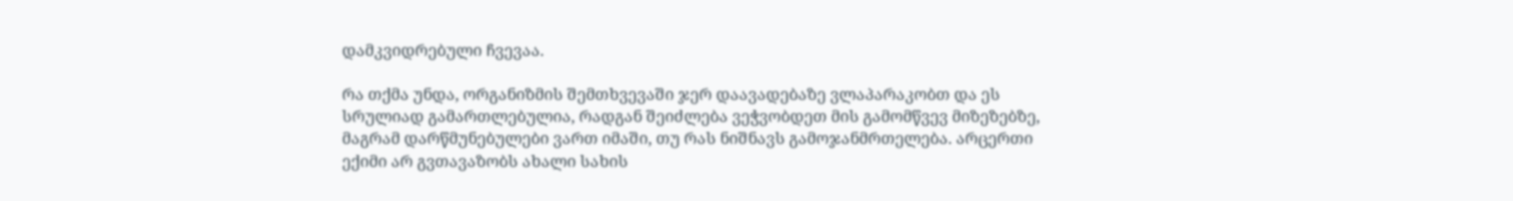დამკვიდრებული ჩვევაა.

რა თქმა უნდა, ორგანიზმის შემთხვევაში ჯერ დაავადებაზე ვლაპარაკობთ და ეს სრულიად გამართლებულია, რადგან შეიძლება ვეჭვობდეთ მის გამომწვევ მიზეზებზე, მაგრამ დარწმუნებულები ვართ იმაში, თუ რას ნიშნავს გამოჯანმრთელება. არცერთი ექიმი არ გვთავაზობს ახალი სახის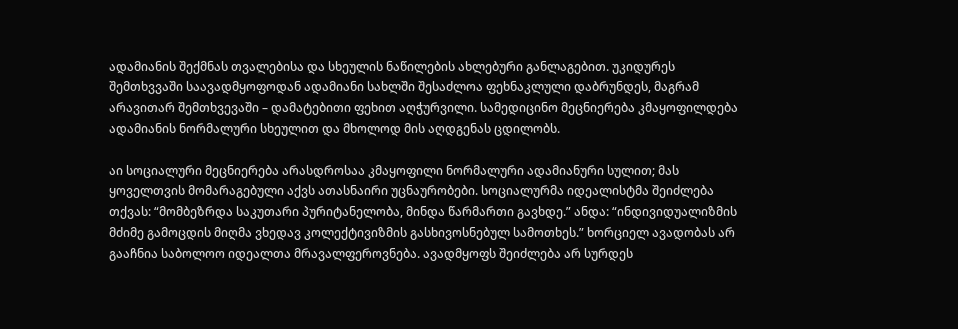ადამიანის შექმნას თვალებისა და სხეულის ნაწილების ახლებური განლაგებით. უკიდურეს შემთხვვაში საავადმყოფოდან ადამიანი სახლში შესაძლოა ფეხნაკლული დაბრუნდეს, მაგრამ არავითარ შემთხვევაში – დამატებითი ფეხით აღჭურვილი. სამედიცინო მეცნიერება კმაყოფილდება ადამიანის ნორმალური სხეულით და მხოლოდ მის აღდგენას ცდილობს.

აი სოციალური მეცნიერება არასდროსაა კმაყოფილი ნორმალური ადამიანური სულით; მას ყოველთვის მომარაგებული აქვს ათასნაირი უცნაურობები. სოციალურმა იდეალისტმა შეიძლება თქვას: “მომბეზრდა საკუთარი პურიტანელობა, მინდა წარმართი გავხდე.” ანდა: “ინდივიდუალიზმის მძიმე გამოცდის მიღმა ვხედავ კოლექტივიზმის გასხივოსნებულ სამოთხეს.” ხორციელ ავადობას არ გააჩნია საბოლოო იდეალთა მრავალფეროვნება. ავადმყოფს შეიძლება არ სურდეს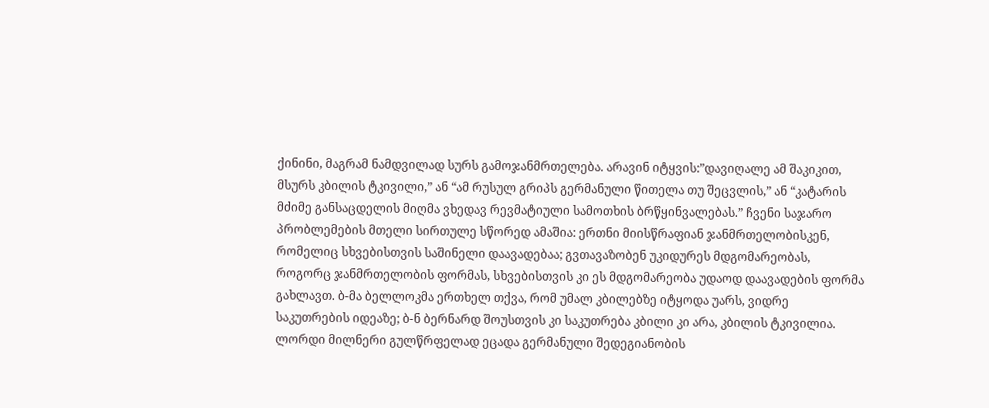ქინინი, მაგრამ ნამდვილად სურს გამოჯანმრთელება. არავინ იტყვის:”დავიღალე ამ შაკიკით, მსურს კბილის ტკივილი,” ან “ამ რუსულ გრიპს გერმანული წითელა თუ შეცვლის,” ან “კატარის მძიმე განსაცდელის მიღმა ვხედავ რევმატიული სამოთხის ბრწყინვალებას.” ჩვენი საჯარო პრობლემების მთელი სირთულე სწორედ ამაშია: ერთნი მიისწრაფიან ჯანმრთელობისკენ, რომელიც სხვებისთვის საშინელი დაავადებაა; გვთავაზობენ უკიდურეს მდგომარეობას, როგორც ჯანმრთელობის ფორმას, სხვებისთვის კი ეს მდგომარეობა უდაოდ დაავადების ფორმა გახლავთ. ბ-მა ბელლოკმა ერთხელ თქვა, რომ უმალ კბილებზე იტყოდა უარს, ვიდრე საკუთრების იდეაზე; ბ-ნ ბერნარდ შოუსთვის კი საკუთრება კბილი კი არა, კბილის ტკივილია. ლორდი მილნერი გულწრფელად ეცადა გერმანული შედეგიანობის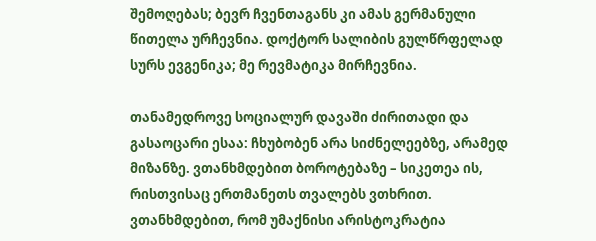შემოღებას; ბევრ ჩვენთაგანს კი ამას გერმანული წითელა ურჩევნია. დოქტორ სალიბის გულწრფელად სურს ევგენიკა; მე რევმატიკა მირჩევნია.

თანამედროვე სოციალურ დავაში ძირითადი და გასაოცარი ესაა: ჩხუბობენ არა სიძნელეებზე, არამედ მიზანზე. ვთანხმდებით ბოროტებაზე – სიკეთეა ის, რისთვისაც ერთმანეთს თვალებს ვთხრით. ვთანხმდებით, რომ უმაქნისი არისტოკრატია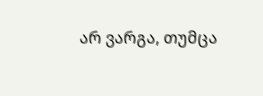არ ვარგა, თუმცა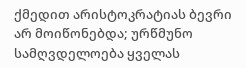ქმედით არისტოკრატიას ბევრი არ მოიწონებდა; ურწმუნო სამღვდელოება ყველას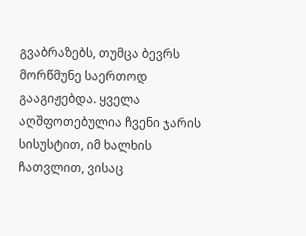გვაბრაზებს, თუმცა ბევრს მორწმუნე საერთოდ გააგიჟებდა. ყველა აღშფოთებულია ჩვენი ჯარის სისუსტით, იმ ხალხის ჩათვლით, ვისაც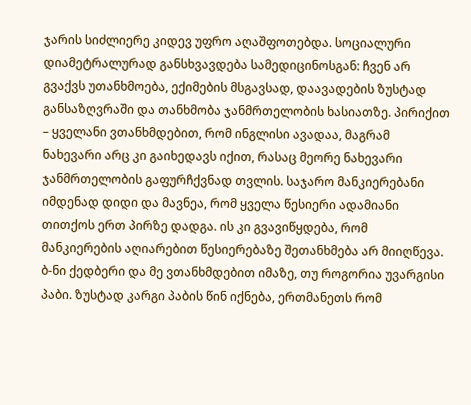ჯარის სიძლიერე კიდევ უფრო აღაშფოთებდა. სოციალური დიამეტრალურად განსხვავდება სამედიცინოსგან: ჩვენ არ გვაქვს უთანხმოება, ექიმების მსგავსად, დაავადების ზუსტად განსაზღვრაში და თანხმობა ჯანმრთელობის ხასიათზე. პირიქით – ყველანი ვთანხმდებით, რომ ინგლისი ავადაა, მაგრამ ნახევარი არც კი გაიხედავს იქით, რასაც მეორე ნახევარი ჯანმრთელობის გაფურჩქვნად თვლის. საჯარო მანკიერებანი იმდენად დიდი და მავნეა, რომ ყველა წესიერი ადამიანი თითქოს ერთ პირზე დადგა. ის კი გვავიწყდება, რომ მანკიერების აღიარებით წესიერებაზე შეთანხმება არ მიიღწევა. ბ-ნი ქედბერი და მე ვთანხმდებით იმაზე, თუ როგორია უვარგისი პაბი. ზუსტად კარგი პაბის წინ იქნება, ერთმანეთს რომ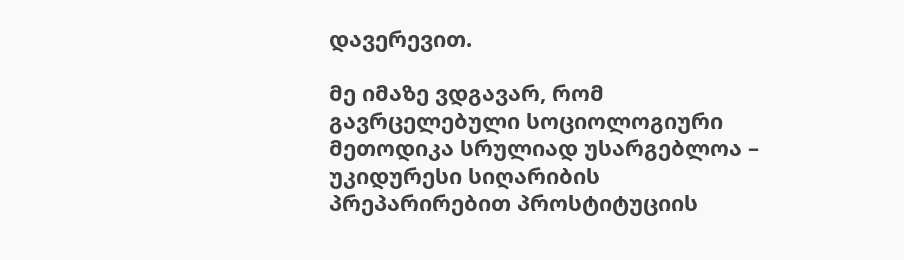დავერევით.

მე იმაზე ვდგავარ, რომ გავრცელებული სოციოლოგიური მეთოდიკა სრულიად უსარგებლოა – უკიდურესი სიღარიბის პრეპარირებით პროსტიტუციის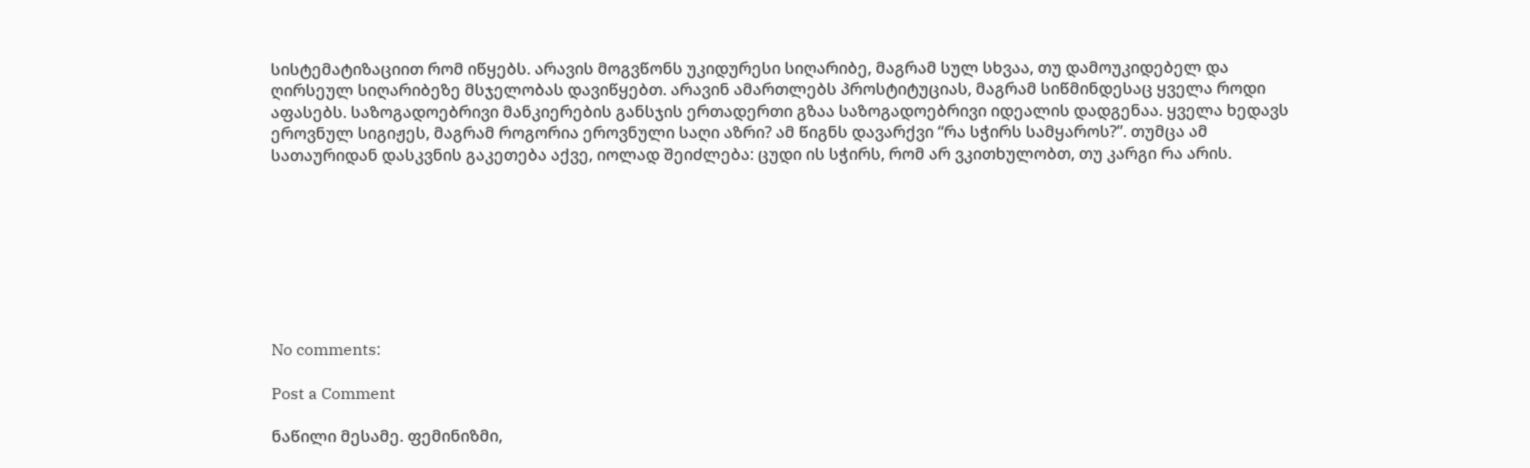სისტემატიზაციით რომ იწყებს. არავის მოგვწონს უკიდურესი სიღარიბე, მაგრამ სულ სხვაა, თუ დამოუკიდებელ და ღირსეულ სიღარიბეზე მსჯელობას დავიწყებთ. არავინ ამართლებს პროსტიტუციას, მაგრამ სიწმინდესაც ყველა როდი აფასებს. საზოგადოებრივი მანკიერების განსჯის ერთადერთი გზაა საზოგადოებრივი იდეალის დადგენაა. ყველა ხედავს ეროვნულ სიგიჟეს, მაგრამ როგორია ეროვნული საღი აზრი? ამ წიგნს დავარქვი “რა სჭირს სამყაროს?”. თუმცა ამ სათაურიდან დასკვნის გაკეთება აქვე, იოლად შეიძლება: ცუდი ის სჭირს, რომ არ ვკითხულობთ, თუ კარგი რა არის.








No comments:

Post a Comment

ნაწილი მესამე. ფემინიზმი,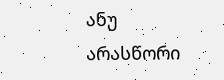ანუ არასწორი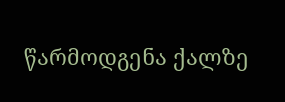წარმოდგენა ქალზე